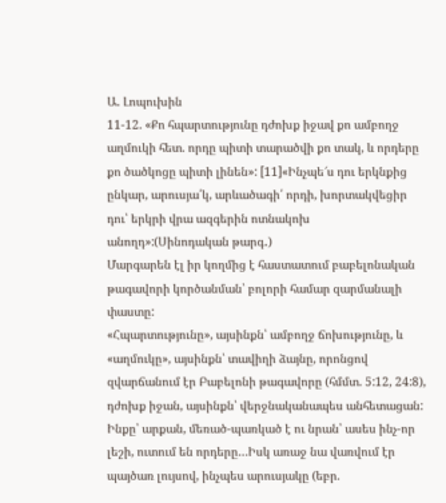Ա. Լոպուխին
11-12. «Քո հպարտությունը դժոխք իջավ քո ամբողջ աղմուկի հետ. որդը պիտի տարածվի քո տակ, և որդերը քո ծածկոցը պիտի լինեն»: [11]«Ինչպե՜ս դու երկնքից ընկար, արուսյա՛կ, արևածագի՛ որդի, խորտակվեցիր դու՝ երկրի վրա ազգերին ոտնակոխ անողդ»:(Սինոդական թարգ․)
Մարգարեն էլ իր կողմից է հաստատում բաբելոնական թագավորի կործանման՝ բոլորի համար զարմանալի փաստը:
«Հպարտությունը», այսինքն՝ ամբողջ ճոխությունը, և «աղմուկը», այսինքն՝ տավիղի ձայնը, որոնցով զվարճանում էր Բաբելոնի թագավորը (հմմտ. 5:12, 24:8), դժոխք իջան, այսինքն՝ վերջնականապես անհետացան: Ինքը՝ արքան, մեռած-պառկած է ու նրան՝ ասես ինչ-որ լեշի, ուտում են որդերը…Իսկ առաջ նա վառվում էր պայծառ լույսով, ինչպես արուսյակը (եբր.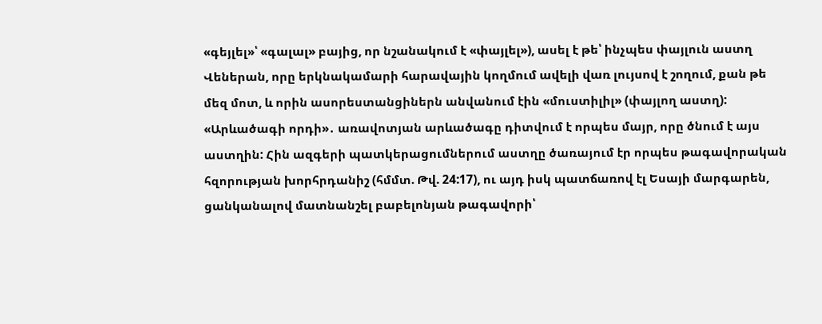«գեյլել»՝ «գալալ» բայից, որ նշանակում է «փայլել»), ասել է թե՝ ինչպես փայլուն աստղ Վեներան, որը երկնակամարի հարավային կողմում ավելի վառ լույսով է շողում, քան թե մեզ մոտ, և որին ասորեստանցիներն անվանում էին «մուստիլիլ» (փայլող աստղ):
«Արևածագի որդի»․ առավոտյան արևածագը դիտվում է որպես մայր, որը ծնում է այս աստղին: Հին ազգերի պատկերացումներում աստղը ծառայում էր որպես թագավորական հզորության խորհրդանիշ (հմմտ. Թվ. 24:17), ու այդ իսկ պատճառով էլ Եսայի մարգարեն, ցանկանալով մատնանշել բաբելոնյան թագավորի՝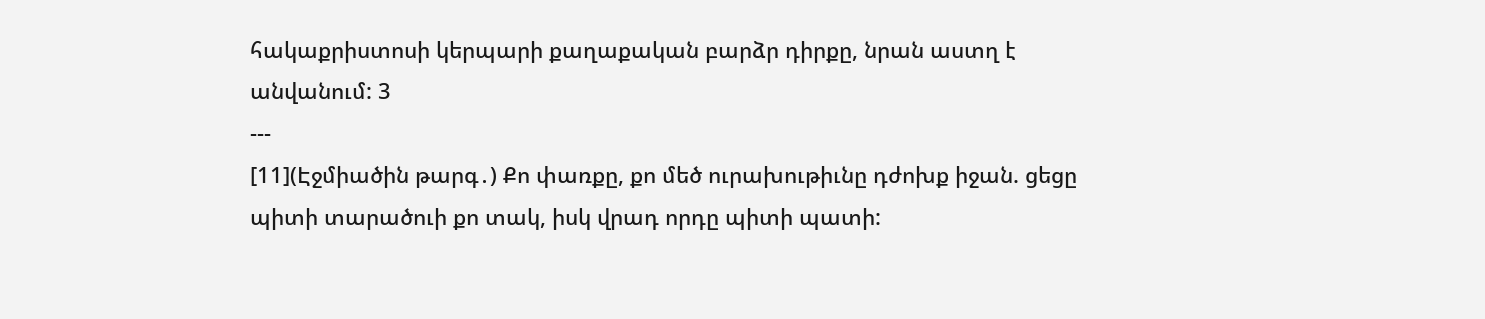հակաքրիստոսի կերպարի քաղաքական բարձր դիրքը, նրան աստղ է անվանում: 3
---
[11](Էջմիածին թարգ․) Քո փառքը, քո մեծ ուրախութիւնը դժոխք իջան. ցեցը պիտի տարածուի քո տակ, իսկ վրադ որդը պիտի պատի: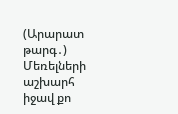(Արարատ թարգ․) Մեռելների աշխարհ իջավ քո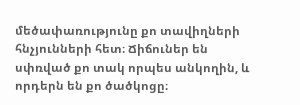մեծափառությունը քո տավիղների հնչյունների հետ։ Ճիճուներ են սփռված քո տակ որպես անկողին, և որդերն են քո ծածկոցը։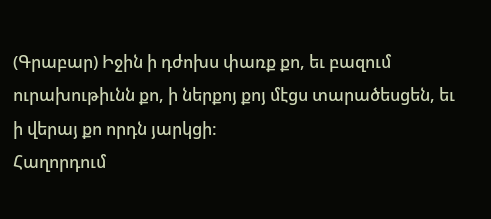(Գրաբար) Իջին ի դժոխս փառք քո, եւ բազում ուրախութիւնն քո, ի ներքոյ քոյ մէցս տարածեսցեն, եւ ի վերայ քո որդն յարկցի:
Հաղորդում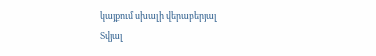կայքում սխալի վերաբերյալ
Տվյալ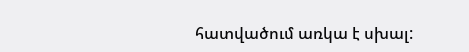հատվածում առկա է սխալ: